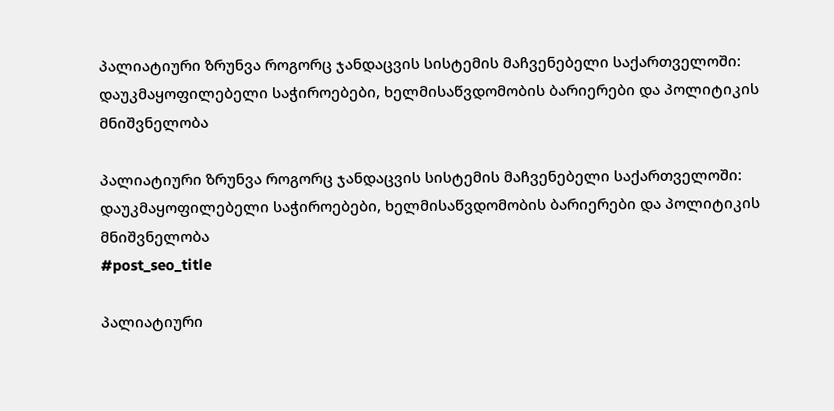პალიატიური ზრუნვა როგორც ჯანდაცვის სისტემის მაჩვენებელი საქართველოში: დაუკმაყოფილებელი საჭიროებები, ხელმისაწვდომობის ბარიერები და პოლიტიკის მნიშვნელობა

პალიატიური ზრუნვა როგორც ჯანდაცვის სისტემის მაჩვენებელი საქართველოში: დაუკმაყოფილებელი საჭიროებები, ხელმისაწვდომობის ბარიერები და პოლიტიკის მნიშვნელობა
#post_seo_title

პალიატიური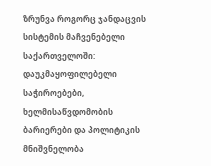ზრუნვა როგორც ჯანდაცვის სისტემის მაჩვენებელი საქართველოში: დაუკმაყოფილებელი საჭიროებები, ხელმისაწვდომობის ბარიერები და პოლიტიკის მნიშვნელობა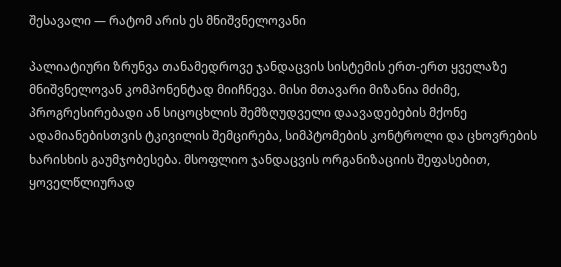შესავალი — რატომ არის ეს მნიშვნელოვანი

პალიატიური ზრუნვა თანამედროვე ჯანდაცვის სისტემის ერთ-ერთ ყველაზე მნიშვნელოვან კომპონენტად მიიჩნევა. მისი მთავარი მიზანია მძიმე, პროგრესირებადი ან სიცოცხლის შემზღუდველი დაავადებების მქონე ადამიანებისთვის ტკივილის შემცირება, სიმპტომების კონტროლი და ცხოვრების ხარისხის გაუმჯობესება. მსოფლიო ჯანდაცვის ორგანიზაციის შეფასებით, ყოველწლიურად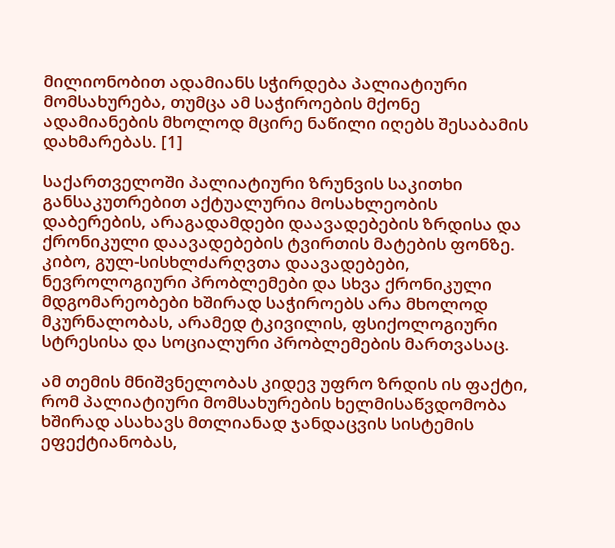მილიონობით ადამიანს სჭირდება პალიატიური მომსახურება, თუმცა ამ საჭიროების მქონე ადამიანების მხოლოდ მცირე ნაწილი იღებს შესაბამის დახმარებას. [1]

საქართველოში პალიატიური ზრუნვის საკითხი განსაკუთრებით აქტუალურია მოსახლეობის დაბერების, არაგადამდები დაავადებების ზრდისა და ქრონიკული დაავადებების ტვირთის მატების ფონზე. კიბო, გულ-სისხლძარღვთა დაავადებები, ნევროლოგიური პრობლემები და სხვა ქრონიკული მდგომარეობები ხშირად საჭიროებს არა მხოლოდ მკურნალობას, არამედ ტკივილის, ფსიქოლოგიური სტრესისა და სოციალური პრობლემების მართვასაც.

ამ თემის მნიშვნელობას კიდევ უფრო ზრდის ის ფაქტი, რომ პალიატიური მომსახურების ხელმისაწვდომობა ხშირად ასახავს მთლიანად ჯანდაცვის სისტემის ეფექტიანობას,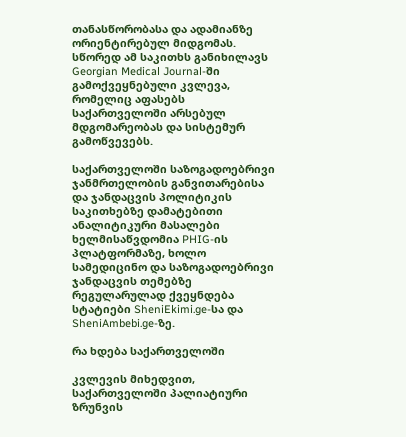თანასწორობასა და ადამიანზე ორიენტირებულ მიდგომას. სწორედ ამ საკითხს განიხილავს Georgian Medical Journal-ში გამოქვეყნებული კვლევა, რომელიც აფასებს საქართველოში არსებულ მდგომარეობას და სისტემურ გამოწვევებს.

საქართველოში საზოგადოებრივი ჯანმრთელობის განვითარებისა და ჯანდაცვის პოლიტიკის საკითხებზე დამატებითი ანალიტიკური მასალები ხელმისაწვდომია PHIG-ის პლატფორმაზე, ხოლო სამედიცინო და საზოგადოებრივი ჯანდაცვის თემებზე რეგულარულად ქვეყნდება სტატიები SheniEkimi.ge-სა და SheniAmbebi.ge-ზე.

რა ხდება საქართველოში

კვლევის მიხედვით, საქართველოში პალიატიური ზრუნვის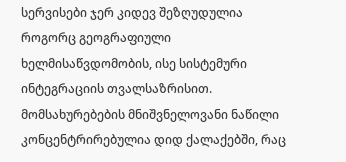სერვისები ჯერ კიდევ შეზღუდულია როგორც გეოგრაფიული ხელმისაწვდომობის, ისე სისტემური ინტეგრაციის თვალსაზრისით. მომსახურებების მნიშვნელოვანი ნაწილი კონცენტრირებულია დიდ ქალაქებში, რაც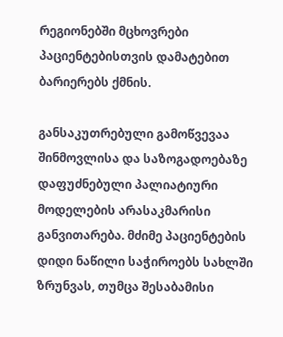რეგიონებში მცხოვრები პაციენტებისთვის დამატებით ბარიერებს ქმნის.

განსაკუთრებული გამოწვევაა შინმოვლისა და საზოგადოებაზე დაფუძნებული პალიატიური მოდელების არასაკმარისი განვითარება. მძიმე პაციენტების დიდი ნაწილი საჭიროებს სახლში ზრუნვას, თუმცა შესაბამისი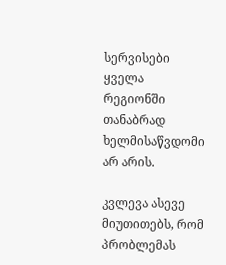სერვისები ყველა რეგიონში თანაბრად ხელმისაწვდომი არ არის.

კვლევა ასევე მიუთითებს, რომ პრობლემას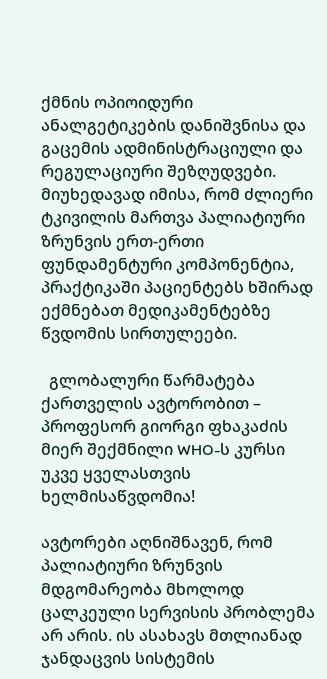ქმნის ოპიოიდური ანალგეტიკების დანიშვნისა და გაცემის ადმინისტრაციული და რეგულაციური შეზღუდვები. მიუხედავად იმისა, რომ ძლიერი ტკივილის მართვა პალიატიური ზრუნვის ერთ-ერთი ფუნდამენტური კომპონენტია, პრაქტიკაში პაციენტებს ხშირად ექმნებათ მედიკამენტებზე წვდომის სირთულეები.

  გლობალური წარმატება ქართველის ავტორობით – პროფესორ გიორგი ფხაკაძის მიერ შექმნილი WHO-ს კურსი უკვე ყველასთვის ხელმისაწვდომია!

ავტორები აღნიშნავენ, რომ პალიატიური ზრუნვის მდგომარეობა მხოლოდ ცალკეული სერვისის პრობლემა არ არის. ის ასახავს მთლიანად ჯანდაცვის სისტემის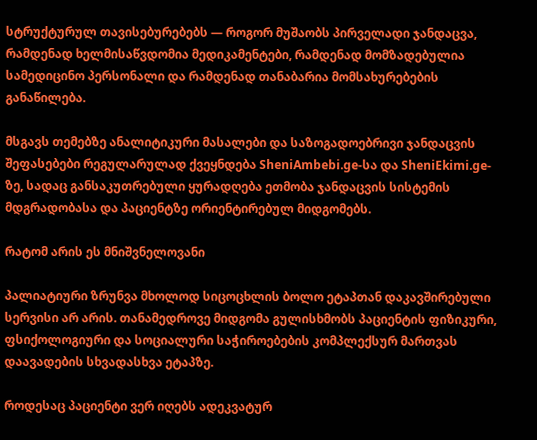სტრუქტურულ თავისებურებებს — როგორ მუშაობს პირველადი ჯანდაცვა, რამდენად ხელმისაწვდომია მედიკამენტები, რამდენად მომზადებულია სამედიცინო პერსონალი და რამდენად თანაბარია მომსახურებების განაწილება.

მსგავს თემებზე ანალიტიკური მასალები და საზოგადოებრივი ჯანდაცვის შეფასებები რეგულარულად ქვეყნდება SheniAmbebi.ge-სა და SheniEkimi.ge-ზე, სადაც განსაკუთრებული ყურადღება ეთმობა ჯანდაცვის სისტემის მდგრადობასა და პაციენტზე ორიენტირებულ მიდგომებს.

რატომ არის ეს მნიშვნელოვანი

პალიატიური ზრუნვა მხოლოდ სიცოცხლის ბოლო ეტაპთან დაკავშირებული სერვისი არ არის. თანამედროვე მიდგომა გულისხმობს პაციენტის ფიზიკური, ფსიქოლოგიური და სოციალური საჭიროებების კომპლექსურ მართვას დაავადების სხვადასხვა ეტაპზე.

როდესაც პაციენტი ვერ იღებს ადეკვატურ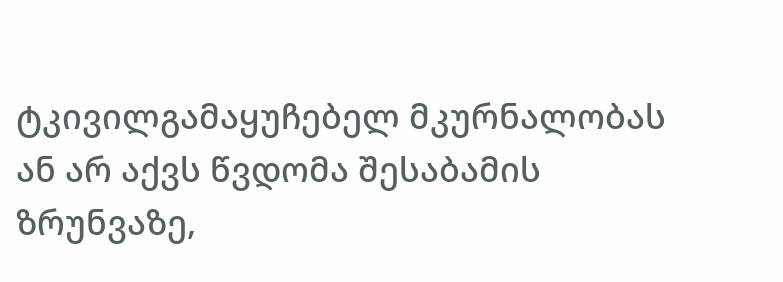ტკივილგამაყუჩებელ მკურნალობას ან არ აქვს წვდომა შესაბამის ზრუნვაზე,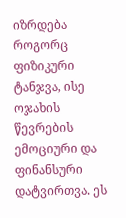იზრდება როგორც ფიზიკური ტანჯვა, ისე ოჯახის წევრების ემოციური და ფინანსური დატვირთვა. ეს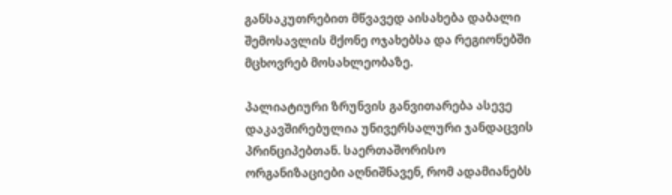განსაკუთრებით მწვავედ აისახება დაბალი შემოსავლის მქონე ოჯახებსა და რეგიონებში მცხოვრებ მოსახლეობაზე.

პალიატიური ზრუნვის განვითარება ასევე დაკავშირებულია უნივერსალური ჯანდაცვის პრინციპებთან. საერთაშორისო ორგანიზაციები აღნიშნავენ, რომ ადამიანებს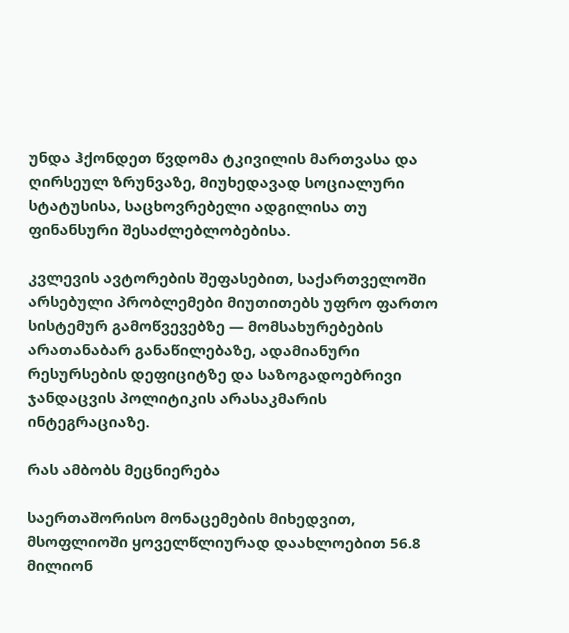უნდა ჰქონდეთ წვდომა ტკივილის მართვასა და ღირსეულ ზრუნვაზე, მიუხედავად სოციალური სტატუსისა, საცხოვრებელი ადგილისა თუ ფინანსური შესაძლებლობებისა.

კვლევის ავტორების შეფასებით, საქართველოში არსებული პრობლემები მიუთითებს უფრო ფართო სისტემურ გამოწვევებზე — მომსახურებების არათანაბარ განაწილებაზე, ადამიანური რესურსების დეფიციტზე და საზოგადოებრივი ჯანდაცვის პოლიტიკის არასაკმარის ინტეგრაციაზე.

რას ამბობს მეცნიერება

საერთაშორისო მონაცემების მიხედვით, მსოფლიოში ყოველწლიურად დაახლოებით 56.8 მილიონ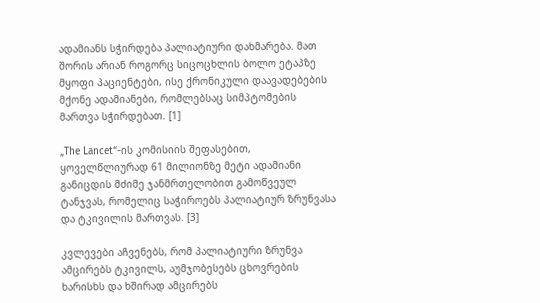ადამიანს სჭირდება პალიატიური დახმარება. მათ შორის არიან როგორც სიცოცხლის ბოლო ეტაპზე მყოფი პაციენტები, ისე ქრონიკული დაავადებების მქონე ადამიანები, რომლებსაც სიმპტომების მართვა სჭირდებათ. [1]

„The Lancet“-ის კომისიის შეფასებით, ყოველწლიურად 61 მილიონზე მეტი ადამიანი განიცდის მძიმე ჯანმრთელობით გამოწვეულ ტანჯვას, რომელიც საჭიროებს პალიატიურ ზრუნვასა და ტკივილის მართვას. [3]

კვლევები აჩვენებს, რომ პალიატიური ზრუნვა ამცირებს ტკივილს, აუმჯობესებს ცხოვრების ხარისხს და ხშირად ამცირებს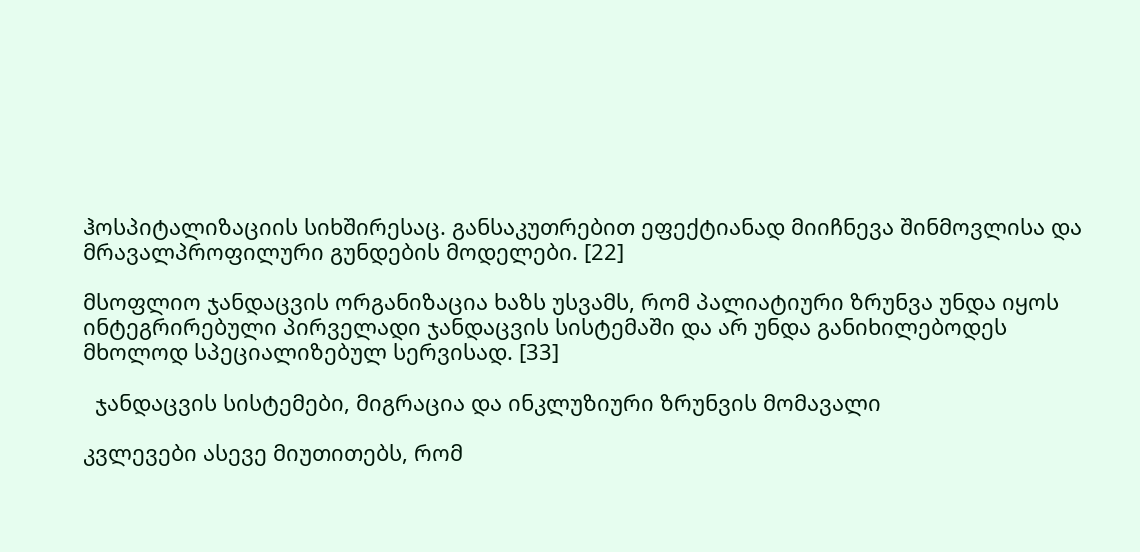ჰოსპიტალიზაციის სიხშირესაც. განსაკუთრებით ეფექტიანად მიიჩნევა შინმოვლისა და მრავალპროფილური გუნდების მოდელები. [22]

მსოფლიო ჯანდაცვის ორგანიზაცია ხაზს უსვამს, რომ პალიატიური ზრუნვა უნდა იყოს ინტეგრირებული პირველადი ჯანდაცვის სისტემაში და არ უნდა განიხილებოდეს მხოლოდ სპეციალიზებულ სერვისად. [33]

  ჯანდაცვის სისტემები, მიგრაცია და ინკლუზიური ზრუნვის მომავალი

კვლევები ასევე მიუთითებს, რომ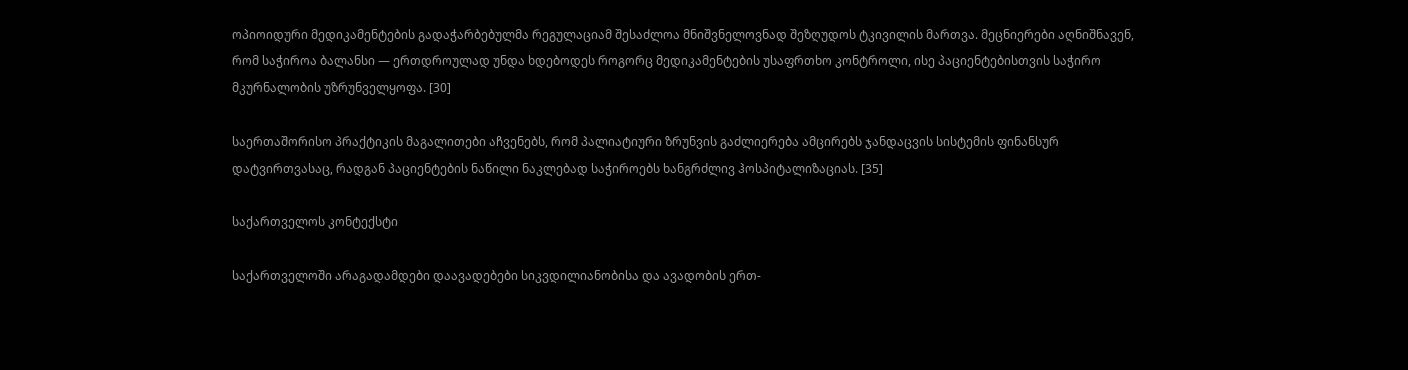ოპიოიდური მედიკამენტების გადაჭარბებულმა რეგულაციამ შესაძლოა მნიშვნელოვნად შეზღუდოს ტკივილის მართვა. მეცნიერები აღნიშნავენ, რომ საჭიროა ბალანსი — ერთდროულად უნდა ხდებოდეს როგორც მედიკამენტების უსაფრთხო კონტროლი, ისე პაციენტებისთვის საჭირო მკურნალობის უზრუნველყოფა. [30]

საერთაშორისო პრაქტიკის მაგალითები აჩვენებს, რომ პალიატიური ზრუნვის გაძლიერება ამცირებს ჯანდაცვის სისტემის ფინანსურ დატვირთვასაც, რადგან პაციენტების ნაწილი ნაკლებად საჭიროებს ხანგრძლივ ჰოსპიტალიზაციას. [35]

საქართველოს კონტექსტი

საქართველოში არაგადამდები დაავადებები სიკვდილიანობისა და ავადობის ერთ-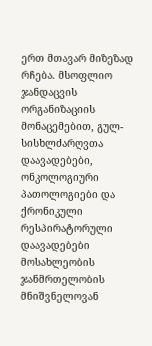ერთ მთავარ მიზეზად რჩება. მსოფლიო ჯანდაცვის ორგანიზაციის მონაცემებით, გულ-სისხლძარღვთა დაავადებები, ონკოლოგიური პათოლოგიები და ქრონიკული რესპირატორული დაავადებები მოსახლეობის ჯანმრთელობის მნიშვნელოვან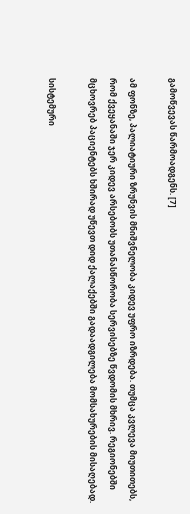გამოწვევას წარმოადგენს. [7]

ამ ფონზე, პალიატიური ზრუნვის მნიშვნელობა კიდევ უფრო იზრდება. თუმცა კვლევა მიუთითებს, რომ ქვეყანაში ჯერ კიდევ არსებობს უთანასწორობა სერვისებზე წვდომის მხრივ. რეგიონებში მცხოვრებ პაციენტებს ხშირად უწევთ დიდ ქალაქებში გადაადგილება მომსახურების მისაღებად.

სისტემური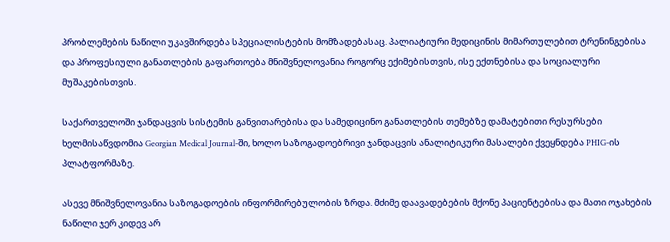პრობლემების ნაწილი უკავშირდება სპეციალისტების მომზადებასაც. პალიატიური მედიცინის მიმართულებით ტრენინგებისა და პროფესიული განათლების გაფართოება მნიშვნელოვანია როგორც ექიმებისთვის, ისე ექთნებისა და სოციალური მუშაკებისთვის.

საქართველოში ჯანდაცვის სისტემის განვითარებისა და სამედიცინო განათლების თემებზე დამატებითი რესურსები ხელმისაწვდომია Georgian Medical Journal-ში, ხოლო საზოგადოებრივი ჯანდაცვის ანალიტიკური მასალები ქვეყნდება PHIG-ის პლატფორმაზე.

ასევე მნიშვნელოვანია საზოგადოების ინფორმირებულობის ზრდა. მძიმე დაავადებების მქონე პაციენტებისა და მათი ოჯახების ნაწილი ჯერ კიდევ არ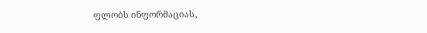ფლობს ინფორმაციას,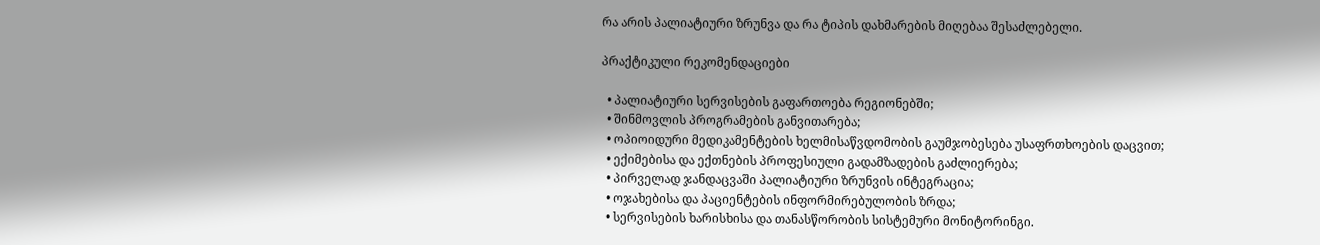რა არის პალიატიური ზრუნვა და რა ტიპის დახმარების მიღებაა შესაძლებელი.

პრაქტიკული რეკომენდაციები

  • პალიატიური სერვისების გაფართოება რეგიონებში;
  • შინმოვლის პროგრამების განვითარება;
  • ოპიოიდური მედიკამენტების ხელმისაწვდომობის გაუმჯობესება უსაფრთხოების დაცვით;
  • ექიმებისა და ექთნების პროფესიული გადამზადების გაძლიერება;
  • პირველად ჯანდაცვაში პალიატიური ზრუნვის ინტეგრაცია;
  • ოჯახებისა და პაციენტების ინფორმირებულობის ზრდა;
  • სერვისების ხარისხისა და თანასწორობის სისტემური მონიტორინგი.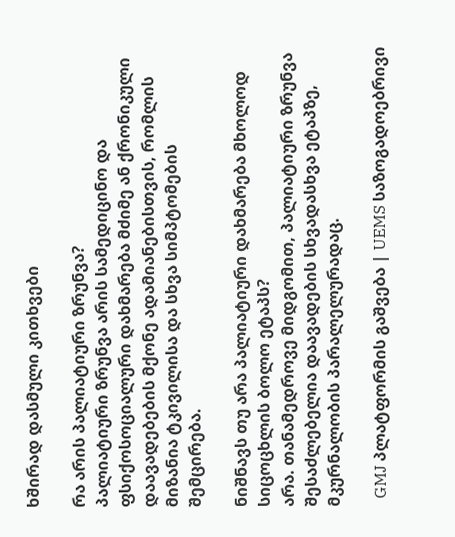ხშირად დასმული კითხვები

რა არის პალიატიური ზრუნვა?
პალიატიური ზრუნვა არის სამედიცინო და ფსიქოსოციალური დახმარება მძიმე ან ქრონიკული დაავადებების მქონე ადამიანებისთვის, რომლის მიზანია ტკივილისა და სხვა სიმპტომების შემცირება.

ნიშნავს თუ არა პალიატიური დახმარება მხოლოდ სიცოცხლის ბოლო ეტაპს?
არა. თანამედროვე მიდგომით, პალიატიური ზრუნვა შესაძლებელია დაავადების სხვადასხვა ეტაპზე, მკურნალობის პარალელურადაც.

  GMJ პლატფორმის გაშვება | UEMS საზოგადოებრივი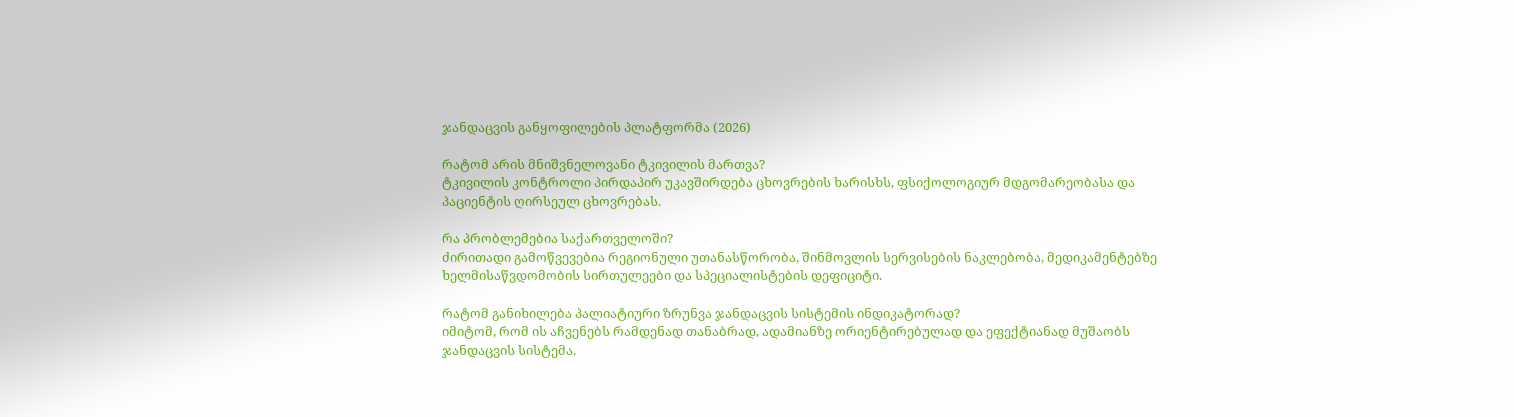ჯანდაცვის განყოფილების პლატფორმა (2026)

რატომ არის მნიშვნელოვანი ტკივილის მართვა?
ტკივილის კონტროლი პირდაპირ უკავშირდება ცხოვრების ხარისხს, ფსიქოლოგიურ მდგომარეობასა და პაციენტის ღირსეულ ცხოვრებას.

რა პრობლემებია საქართველოში?
ძირითადი გამოწვევებია რეგიონული უთანასწორობა, შინმოვლის სერვისების ნაკლებობა, მედიკამენტებზე ხელმისაწვდომობის სირთულეები და სპეციალისტების დეფიციტი.

რატომ განიხილება პალიატიური ზრუნვა ჯანდაცვის სისტემის ინდიკატორად?
იმიტომ, რომ ის აჩვენებს რამდენად თანაბრად, ადამიანზე ორიენტირებულად და ეფექტიანად მუშაობს ჯანდაცვის სისტემა.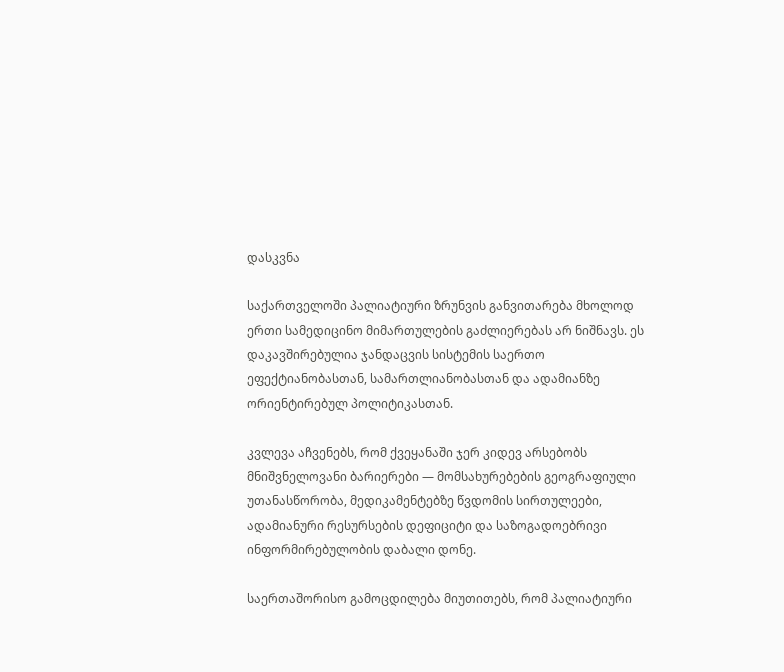დასკვნა

საქართველოში პალიატიური ზრუნვის განვითარება მხოლოდ ერთი სამედიცინო მიმართულების გაძლიერებას არ ნიშნავს. ეს დაკავშირებულია ჯანდაცვის სისტემის საერთო ეფექტიანობასთან, სამართლიანობასთან და ადამიანზე ორიენტირებულ პოლიტიკასთან.

კვლევა აჩვენებს, რომ ქვეყანაში ჯერ კიდევ არსებობს მნიშვნელოვანი ბარიერები — მომსახურებების გეოგრაფიული უთანასწორობა, მედიკამენტებზე წვდომის სირთულეები, ადამიანური რესურსების დეფიციტი და საზოგადოებრივი ინფორმირებულობის დაბალი დონე.

საერთაშორისო გამოცდილება მიუთითებს, რომ პალიატიური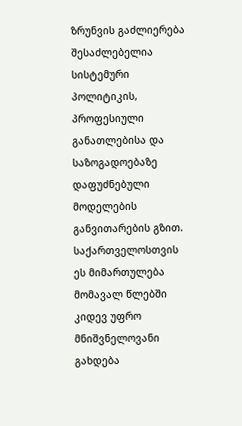ზრუნვის გაძლიერება შესაძლებელია სისტემური პოლიტიკის, პროფესიული განათლებისა და საზოგადოებაზე დაფუძნებული მოდელების განვითარების გზით. საქართველოსთვის ეს მიმართულება მომავალ წლებში კიდევ უფრო მნიშვნელოვანი გახდება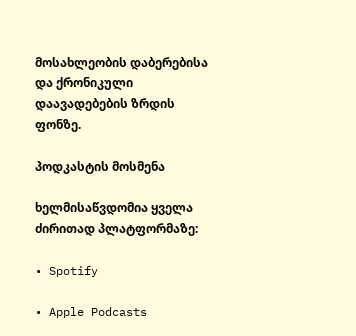მოსახლეობის დაბერებისა და ქრონიკული დაავადებების ზრდის ფონზე.

პოდკასტის მოსმენა

ხელმისაწვდომია ყველა ძირითად პლატფორმაზე:

• Spotify

• Apple Podcasts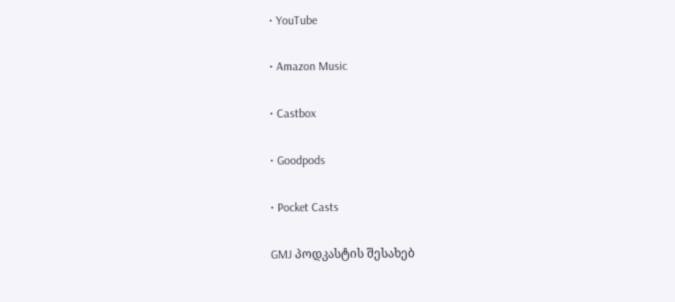• YouTube

• Amazon Music

• Castbox

• Goodpods

• Pocket Casts

GMJ პოდკასტის შესახებ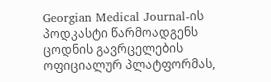Georgian Medical Journal-ის პოდკასტი წარმოადგენს ცოდნის გავრცელების ოფიციალურ პლატფორმას,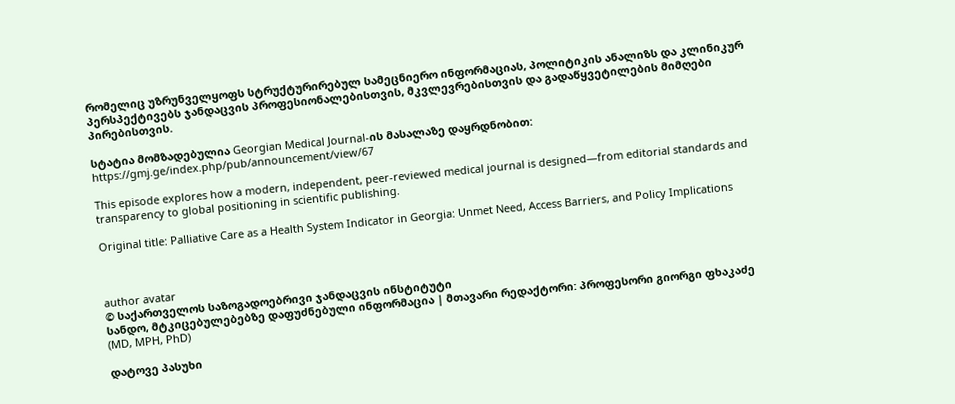რომელიც უზრუნველყოფს სტრუქტურირებულ სამეცნიერო ინფორმაციას, პოლიტიკის ანალიზს და კლინიკურ პერსპექტივებს ჯანდაცვის პროფესიონალებისთვის, მკვლევრებისთვის და გადაწყვეტილების მიმღები პირებისთვის.

სტატია მომზადებულია Georgian Medical Journal-ის მასალაზე დაყრდნობით:
https://gmj.ge/index.php/pub/announcement/view/67

This episode explores how a modern, independent, peer-reviewed medical journal is designed—from editorial standards and transparency to global positioning in scientific publishing.

Original title: Palliative Care as a Health System Indicator in Georgia: Unmet Need, Access Barriers, and Policy Implications



author avatar
© საქართველოს საზოგადოებრივი ჯანდაცვის ინსტიტუტი
სანდო, მტკიცებულებებზე დაფუძნებული ინფორმაცია | მთავარი რედაქტორი: პროფესორი გიორგი ფხაკაძე (MD, MPH, PhD)

დატოვე პასუხი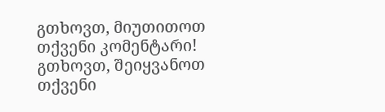გთხოვთ, მიუთითოთ თქვენი კომენტარი!
გთხოვთ, შეიყვანოთ თქვენი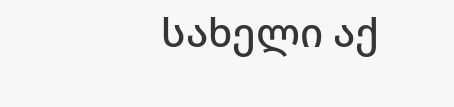სახელი აქ